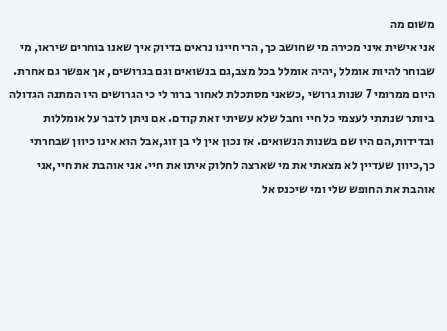משום מה
אני אישית איני מכירה מי שחושב כך, הרי חיינו נראים בדיוק איך שאנו בוחרים שיראו, מי שבוחר להיות אומלל ,יהיה אומלל בכל מצב,גם בנשואים וגם בגרושים, אך אפשר גם אחרת. היום ממרומי 7 שנות גרושי ,כשאני מסתכלת לאחור ברור לי כי הגרושים היו המתנה הגדולה ביותר שנתתי לעצמי כל חיי וחבל שלא עשיתי זאת קודם. אם ניתן לדבר על אומללות ובדידות,הם היו שם בשנות הנשואים. אז נכון אין לי בן זוג,אבל הוא אינו כיוון שבחרתי כך,כיוון שעדיין לא מצאתי את מי שארצה לחלוק איתו את חיי. אני אוהבת את חיי,אני אוהבת את החופש שלי ומי שיכנס אל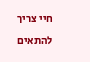חיי צריך להתאים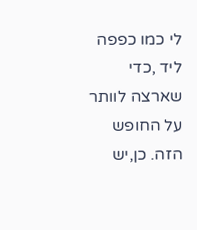לי כמו כפפה ליד ,כדי שארצה לוותר על החופש הזה. כן,יש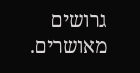גרושים מאושרים.